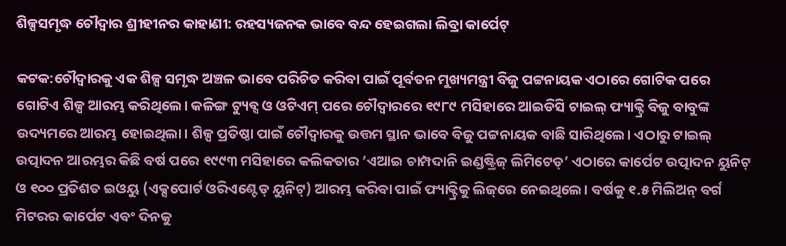ଶିଳ୍ପସମୃଦ୍ଧ ଚୌଦ୍ବାର ଶ୍ରୀହୀନର କାହାଣୀ: ରହସ୍ୟଜନକ ଭାବେ ବନ୍ଦ ହେଇଗଲା ଲିବ୍ରା କାର୍ପେଟ୍

କଟକ:ଚୌଦ୍ବାରକୁ ଏକ ଶିଳ୍ପ ସମୃଦ୍ଧ ଅଞ୍ଚଳ ଭାବେ ପରିଚିତ କରିବା ପାଇଁ ପୂର୍ବତନ ମୁଖ୍ୟମନ୍ତ୍ରୀ ବିଜୁ ପଟ୍ଟନାୟକ ଏଠାରେ ଗୋଟିକ ପରେ ଗୋଟିଏ ଶିଳ୍ପ ଆରମ୍ଭ କରିଥିଲେ। କଳିଙ୍ଗ ଟ୍ୟୁବ୍ସ ଓ ଓଟିଏମ୍‌ ପରେ ଚୌଦ୍ବାରରେ ୧୯୮୯ ମସିହାରେ ଆଇଡିସି ଟାଇଲ୍‌ ଫ୍ୟାକ୍ଟ୍ରି ବିଜୁ ବାବୁଙ୍କ ଉଦ୍ୟମରେ ଆରମ୍ଭ ହୋଇଥିଲା। ଶିଳ୍ପ ପ୍ରତିଷ୍ଠା ପାଇଁ‌ ଚୌଦ୍ବାରକୁ ଉତ୍ତମ ସ୍ଥାନ ଭାବେ ବିଜୁ ପଟ୍ଟନାୟକ ବାଛି ସାରିଥିଲେ। ଏଠାରୁ ଟାଇଲ୍‌ ଉତ୍ପାଦନ ଆରମ୍ଭର କିଛି ବର୍ଷ ପରେ ୧୯୯୩ ମସିହାରେ କଲିକତାର ‘ଏଆଇ ଚାମ୍ପଦାନି ଇଣ୍ଡଷ୍ଟ୍ରିଜ୍‌ ଲିମିଟେଡ୍‌’ ଏଠାରେ କାର୍ପେଟ ଉତ୍ପାଦନ ୟୁନିଟ୍‌ ଓ ୧୦୦ ପ୍ରତିଶତ ଇଓୟୁ (ଏକ୍ସପୋର୍ଟ ଓରିଏଣ୍ଟେଡ୍‌ ୟୁନିଟ୍‌) ଆରମ୍ଭ କରିବା ପାଇଁ ଫ୍ୟାକ୍ଟ୍ରିକୁ ଲିଜ୍‌ରେ ନେଇଥିଲେ। ବର୍ଷକୁ ୧.୫ ମିଲିଅନ୍‌ ବର୍ଗ ମିଟରର କାର୍ପେଟ ଏବଂ ଦିନକୁ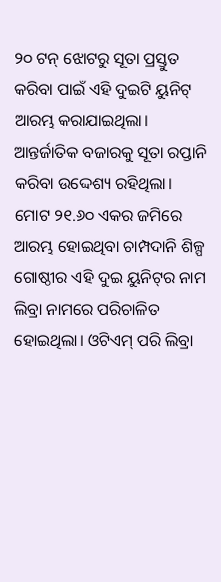୨୦ ଟନ୍‌ ଝୋଟରୁ ସୂତା ପ୍ରସ୍ତୁତ କରିବା ପାଇଁ ଏହି ଦୁଇଟି ୟୁନିଟ୍‌ ଆରମ୍ଭ କରାଯାଇଥିଲା। ଆନ୍ତର୍ଜାତିକ ବଜାରକୁ ସୂତା ରପ୍ତାନି କରିବା ଉଦ୍ଦେଶ୍ୟ ରହିଥିଲା। ମୋଟ ୨୧.୬୦ ଏକର ଜମିରେ ଆରମ୍ଭ ହୋଇଥିବା ଚାମ୍ପଦାନି ଶିଳ୍ପ ଗୋଷ୍ଠୀର ଏହି ଦୁଇ ୟୁନିଟ୍‌ର ନାମ ଲିବ୍ରା ନାମରେ ପରିଚାଳିତ ହୋଇଥିଲା। ଓଟିଏମ୍‌ ପରି ଲିବ୍ରା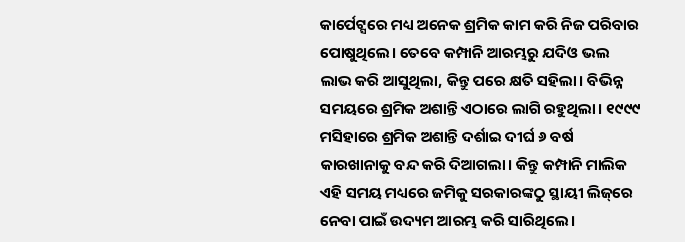କାର୍ପେଟ୍ସରେ ମଧ୍ୟ ଅନେକ ଶ୍ରମିକ କାମ କରି ନିଜ ପରିବ‌ାର ପୋଷୁଥିଲେ। ତେବେ କମ୍ପାନି ଆରମ୍ଭରୁ ଯଦିଓ ଭଲ ଲାଭ କରି ଆସୁଥିଲା, କିନ୍ତୁ ପରେ କ୍ଷତି ସହିଲା। ବିଭିନ୍ନ ସମୟରେ ଶ୍ରମିକ ଅଶାନ୍ତି ଏଠାରେ ଲାଗି ରହୁଥିଲା। ୧୯୯୯ ମସିହାରେ ଶ୍ରମିକ ଅଶାନ୍ତି ଦର୍ଶାଇ ଦୀର୍ଘ ୬ ବର୍ଷ କାରଖାନାକୁ ବନ୍ଦ କରି ଦିଆଗଲା। କିନ୍ତୁ କମ୍ପାନି ମାଲିକ ଏହି ସମୟ ମଧ୍ୟରେ ଜମିକୁ ସରକାରଙ୍କଠୁ ସ୍ଥାୟୀ ଲିଜ୍‌ରେ ନେବା ପାଇଁ ଉଦ୍ୟମ ଆରମ୍ଭ କରି ସାରିଥିଲେ।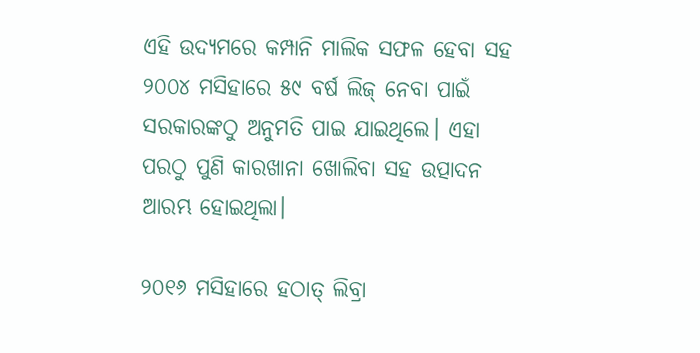ଏହି ଉଦ୍ୟମରେ କମ୍ପାନି ମାଲିକ ସଫଳ ହେବା ସହ ୨୦୦୪ ମସିହାରେ ୫୯ ବର୍ଷ ଲିଜ୍‌ ନେବା ପାଇଁ ସରକାରଙ୍କଠୁ ଅନୁମତି ପାଇ ଯାଇଥିଲେ। ଏହା ପରଠୁ ପୁଣି କାରଖାନା ଖୋଲିବା ସହ ଉତ୍ପାଦନ ଆରମ୍ଭ ହୋଇଥିଲା।

୨୦୧୬ ମସିହାରେ ହଠାତ୍‌ ଲିବ୍ରା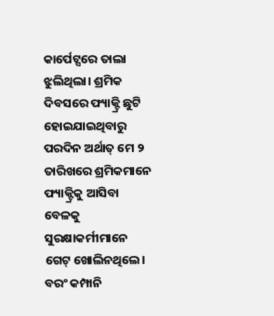କାର୍ପେଟ୍ସରେ ତାଲା ଝୁଲିଥିଲା। ଶ୍ରମିକ ଦିବସରେ ଫ୍ୟାକ୍ଟ୍ରି ଛୁଟି ହୋଇଯାଇଥିବାରୁ ପରଦିନ ଅର୍ଥାତ୍‌ ମେ ୨ ତାରିଖରେ ଶ୍ରମିକମାନେ ଫ୍ୟାକ୍ଟ୍ରିକୁ ଆସିବା ବେଳକୁ ସୁରକ୍ଷାକର୍ମୀମାନେ ଗେଟ୍‌ ଖୋଲିନଥିଲେ। ବରଂ କମ୍ପାନି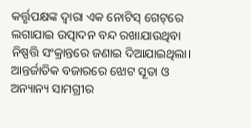କର୍ତ୍ତୃପକ୍ଷଙ୍କ ଦ୍ବାରା ଏକ ନୋଟିସ୍‌ ଗେଟ୍‌ରେ ଲଗାଯାଇ ଉତ୍ପାଦନ ବନ୍ଦ ରଖାଯାଉଥିବା ନିଷ୍ପତ୍ତି ସଂକ୍ରାନ୍ତରେ ଜଣାଇ ଦିଆଯାଇଥିଲା। ଆନ୍ତର୍ଜାତିକ ବଜାରରେ ଝୋଟ ସୂତା ଓ ଅନ୍ୟାନ୍ୟ ସାମଗ୍ରୀର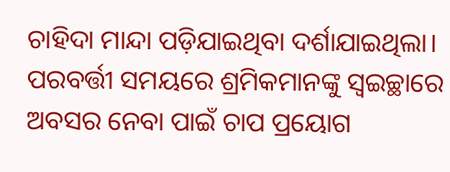ଚାହିଦା ମାନ୍ଦା ପଡ଼ିଯାଇଥିବା ଦର୍ଶାଯାଇଥିଲା। ପରବର୍ତ୍ତୀ ସମୟରେ ଶ୍ରମିକମାନଙ୍କୁ ସ୍ବଇଚ୍ଛାରେ ଅବସର ନେବା ପାଇଁ ଚାପ ପ୍ରୟୋଗ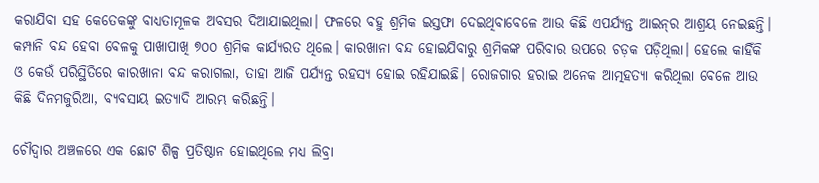କରାଯିବା ସହ କେତେକଙ୍କୁ ବାଧ୍ୟତାମୂଳକ ଅବସର ଦିଆଯାଇଥିଲା। ଫଳରେ ବହୁ ଶ୍ରମିକ ଇସ୍ତଫା ଦେଇଥିବାବେଳେ ଆଉ କିଛି ଏପର୍ଯ୍ୟନ୍ତ ଆଇନ୍‌ର ଆଶ୍ରୟ ନେଇଛନ୍ତି। କମ୍ପାନି ବନ୍ଦ ହେବା ବେଳକୁ ପାଖାପାଖି ୭୦୦ ଶ୍ରମିକ କାର୍ଯ୍ୟରତ ଥିଲେ। କାରଖାନା ବନ୍ଦ ହୋଇଯିବାରୁ ଶ୍ରମିକଙ୍କ ପରିବାର ଉପରେ ଚଡ଼କ ପଡ଼ିଥିଲା। ହେଲେ କାହିଁକି ଓ କେଉଁ ପରିସ୍ଥିତିରେ କାରଖାନା ବନ୍ଦ କରାଗଲା, ତାହା ଆଜି ପର୍ଯ୍ୟନ୍ତ ରହସ୍ୟ ହୋଇ ରହିଯାଇଛି। ରୋଜଗାର ହରାଇ ଅନେକ ଆତ୍ମହତ୍ୟା କରିଥିଲା ବେଳେ ଆଉ କିଛି ଦିନମଜୁରିଆ, ବ୍ୟବସାୟ ଇତ୍ୟାଦି ଆରମ୍ଭ କରିଛନ୍ତି।

ଚୌଦ୍ବାର ଅଞ୍ଚଳରେ ଏକ ଛୋଟ ଶିଳ୍ପ ପ୍ରତିଷ୍ଠାନ ହୋଇଥିଲେ ମଧ୍ୟ ଲିବ୍ରା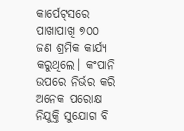କାର୍ପେଟ୍‌ସରେ ପାଖାପାଖି ୭୦୦ ଜଣ ଶ୍ରମିକ କାର୍ଯ୍ୟ କରୁଥିଲେ। କଂପାନି ଉପରେ ନିର୍ଭର କରି ଅନେକ ପରୋକ୍ଷ ନିଯୁକ୍ତି ସୁଯୋଗ ବି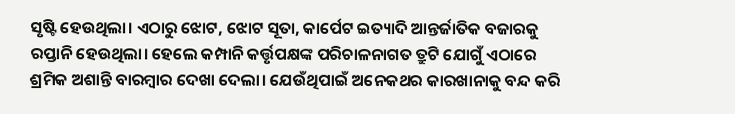ସୃଷ୍ଟି ହେଉଥିଲା। ଏଠାରୁ ଝୋଟ, ଝୋଟ ସୂତା, କାର୍ପେଟ ଇତ୍ୟାଦି ଆନ୍ତର୍ଜାତିକ ବଜାରକୁ ରପ୍ତାନି ହେଉଥିଲା। ହେଲେ କମ୍ପାନି କର୍ତ୍ତୃପକ୍ଷଙ୍କ ପରିଚାଳନାଗତ ତ୍ରୁଟି ଯୋଗୁଁ ଏଠାରେ ଶ୍ରମିକ ଅଶାନ୍ତି ବାରମ୍ବାର ଦେଖା ଦେଲା। ଯେଉଁଥିପାଇଁ ଅନେକଥର କାରଖାନାକୁ ବନ୍ଦ କରି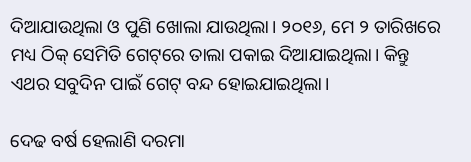ଦିଆଯାଉଥିଲା ଓ ପୁଣି ଖୋଲା ଯାଉଥିଲା। ୨୦୧୬, ମେ ୨ ତାରିଖରେ ମଧ୍ୟ ଠିକ୍‌ ସେମିତି ଗେଟ୍‌ରେ ତାଲା ପକାଇ ଦିଆଯାଇଥିଲା। ‌କିନ୍ତୁ ଏଥର ସବୁଦିନ ପାଇଁ ଗେଟ୍‌ ବନ୍ଦ ହୋଇଯାଇଥିଲା।

ଦେଢ ବର୍ଷ ହେଲାଣି ଦରମା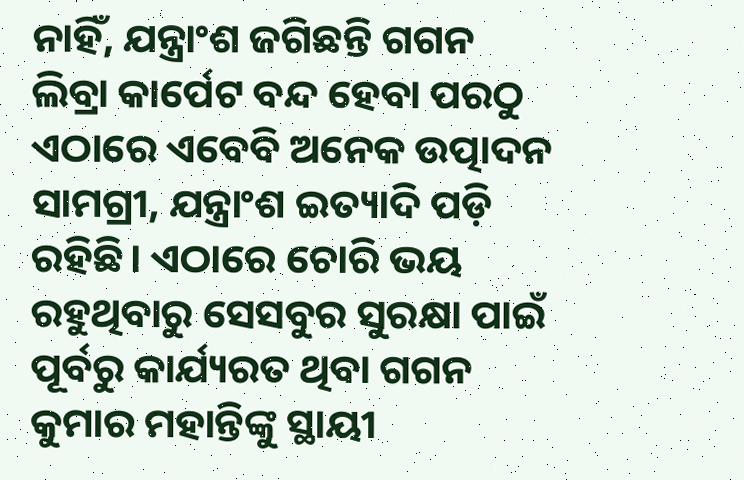ନାହିଁ, ଯନ୍ତ୍ରାଂଶ ଜଗିଛନ୍ତି ଗଗନ
ଲିବ୍ରା କାର୍ପେଟ ବନ୍ଦ ହେବା ପରଠୁ ଏଠାରେ ଏବେବି ଅନେକ ଉତ୍ପାଦନ ସାମଗ୍ରୀ, ଯନ୍ତ୍ରାଂଶ ଇତ୍ୟାଦି ପଡ଼ି ରହିଛି। ଏଠାରେ ଚୋରି ଭୟ ରହୁଥିବାରୁ ସେସବୁର ସୁରକ୍ଷା ପାଇଁ ପୂର୍ବରୁ କାର୍ଯ୍ୟରତ ଥିବା ଗଗନ କୁମାର ମହାନ୍ତିଙ୍କୁ ସ୍ଥାୟୀ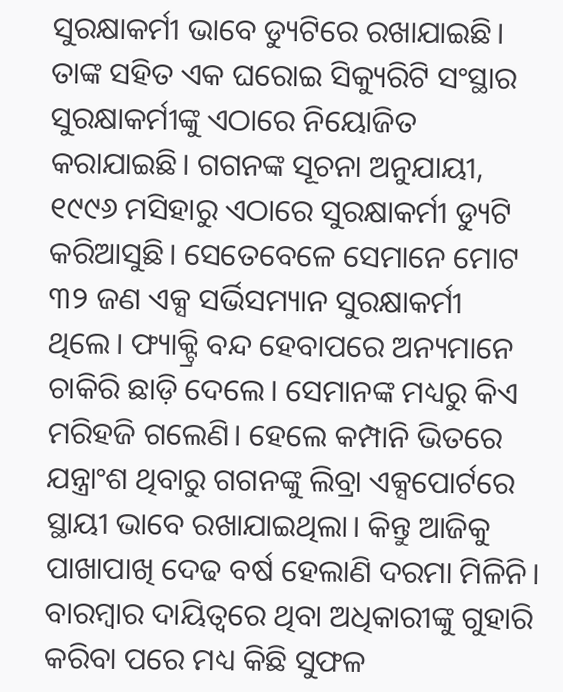ସୁରକ୍ଷାକର୍ମୀ ଭାବେ ଡ୍ୟୁଟିରେ ରଖାଯାଇଛି। ତାଙ୍କ ସହିତ ଏକ ଘରୋଇ ସିକ୍ୟୁରିଟି ସଂସ୍ଥାର ସୁରକ୍ଷାକର୍ମୀଙ୍କୁ ଏଠାରେ ନିୟୋଜିତ କରାଯାଇଛି। ଗଗନଙ୍କ ସୂଚନା ଅନୁଯାୟୀ, ୧୯୯୬ ମସିହାରୁ ଏଠାରେ ସୁରକ୍ଷାକର୍ମୀ ଡ୍ୟୁଟି କରିଆସୁଛି। ସେତେବେଳେ ସେମାନେ ମୋଟ ୩୨ ଜଣ ଏକ୍ସ ସର୍ଭିସମ୍ୟାନ ସୁରକ୍ଷାକର୍ମୀ ଥିଲେ। ଫ୍ୟାକ୍ଟ୍ରି ବନ୍ଦ ହେବାପରେ ଅନ୍ୟମାନେ ଚାକିରି ଛାଡ଼ି ଦେଲେ। ସେମାନଙ୍କ ମଧ୍ୟରୁ କିଏ ମରିହଜି ଗଲେଣି। ହେଲେ କମ୍ପାନି ଭିତରେ ଯନ୍ତ୍ରାଂଶ ଥିବାରୁ ଗଗନଙ୍କୁ ଲିବ୍ରା ଏକ୍ସପୋର୍ଟରେ ସ୍ଥାୟୀ ଭାବେ ରଖାଯାଇଥିଲା। କିନ୍ତୁ ଆଜିକୁ ପାଖାପାଖି ଦେଢ ବର୍ଷ ହେଲାଣି ଦରମା ମିଳିନି। ବାରମ୍ବାର ଦାୟିତ୍ବରେ ଥିବା ଅଧିକାରୀଙ୍କୁ ଗୁହାରି କରିବା ପରେ ମଧ୍ୟ କିଛି ସୁଫଳ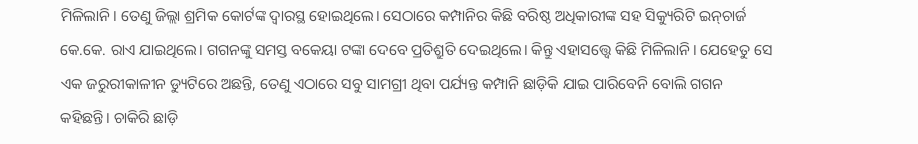ମିଳିଲାନି। ତେଣୁ ଜିଲ୍ଲା ଶ୍ରମିକ କୋର୍ଟଙ୍କ ଦ୍ବାରସ୍ଥ ହୋଇଥିଲେ। ସେଠାରେ କମ୍ପାନିର କିଛି ବରିଷ୍ଠ ଅଧିକାରୀଙ୍କ ସହ ସିକ୍ୟୁରିଟି ଇନ୍‌ଚାର୍ଜ କେ.କେ. ରାଏ ଯାଇଥିଲେ। ଗଗନଙ୍କୁ ସମସ୍ତ ବକେୟା ଟଙ୍କା ଦେବେ ପ୍ରତିଶ୍ରୁତି ଦେଇଥିଲେ। କିନ୍ତୁ ଏହାସତ୍ତ୍ବେ କିଛି ମିଳିଲାନି। ଯେହେତୁ ସେ ଏକ ଜରୁରୀକାଳୀନ ‌ଡ୍ୟୁଟିରେ ଅଛନ୍ତି, ତେଣୁ ଏଠାରେ ସବୁ ସାମଗ୍ରୀ ଥିବା ପର୍ଯ୍ୟନ୍ତ କମ୍ପାନି ଛାଡ଼ିକି ଯାଇ ପାରିବେନି ବୋଲି ଗଗନ କହିଛନ୍ତି। ଚାକିରି ଛାଡ଼ି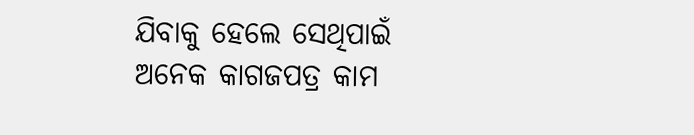ଯିବାକୁ ହେଲେ ‌ସେଥିପାଇଁ ଅନେକ କାଗଜପତ୍ର କାମ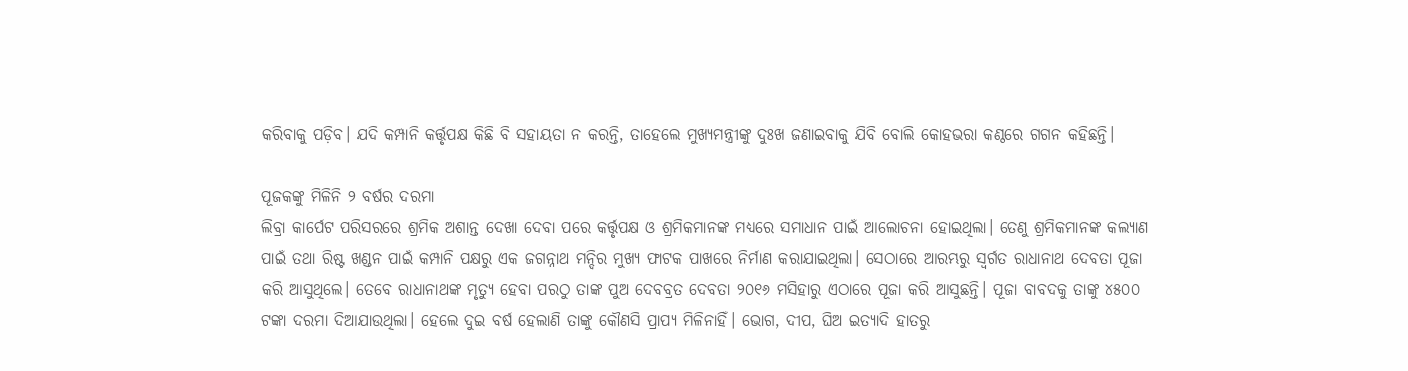କରିବାକୁ ପଡ଼ିବ। ଯଦି କମ୍ପାନି କର୍ତ୍ତୃପକ୍ଷ କିଛି ବି ସହାୟତା ନ କରନ୍ତି, ତାହେଲେ ମୁଖ୍ୟମନ୍ତ୍ରୀଙ୍କୁ ଦୁଃଖ ଜଣାଇବାକୁ ଯିବି ବୋଲି କୋହଭରା କଣ୍ଠରେ ‌ଗଗନ କହିଛନ୍ତି।

ପୂଜକଙ୍କୁ ମିଳିନି ୨ ବର୍ଷର ଦରମା
ଲିବ୍ରା କାର୍ପେଟ ପରିସରରେ ଶ୍ରମିକ ଅଶାନ୍ତ ଦେଖା ଦେବା ପରେ କର୍ତ୍ତୃପକ୍ଷ ଓ ଶ୍ରମିକମାନଙ୍କ ମଧ୍ୟରେ ସମାଧାନ ପାଇଁ ଆଲୋଚନା ହୋଇଥିଲା। ତେଣୁ ଶ୍ରମିକମାନଙ୍କ କଲ୍ୟାଣ ପାଇଁ ତଥା ରିଷ୍ଟ ଖଣ୍ଡନ ପାଇଁ କମ୍ପାନି ପକ୍ଷରୁ ଏକ ଜଗନ୍ନାଥ ମନ୍ଦିର ମୁଖ୍ୟ ଫାଟକ ପାଖରେ ନିର୍ମାଣ କରାଯାଇଥିଲା। ସେଠାରେ ଆରମ୍ଭରୁ ସ୍ବର୍ଗତ ରାଧାନାଥ ଦେବତା ପୂଜା କରି ଆସୁଥିଲେ। ତେବେ ରାଧାନାଥଙ୍କ ମୃତ୍ୟୁ ହେବା ପରଠୁ ତାଙ୍କ ପୁଅ ଦେବବ୍ରତ ଦେବତା ୨୦୧୬ ମସିହାରୁ ଏଠାରେ ପୂଜା କରି ଆସୁଛନ୍ତି। ପୂଜା ବାବଦକୁ ତାଙ୍କୁ ୪୫୦୦ ଟଙ୍କା ଦରମା ଦିଆଯାଉଥିଲା। ହେଲେ ଦୁଇ ବର୍ଷ ହେଲାଣି ତାଙ୍କୁ କୌଣସି ପ୍ରାପ୍ୟ ମିଳିନାହିଁ। ଭୋଗ, ଦୀପ, ଘିଅ ଇତ୍ୟାଦି ହାତରୁ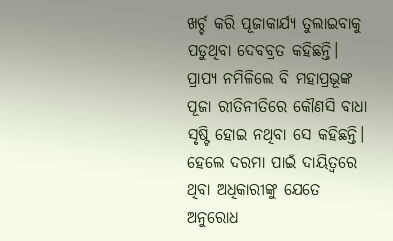ଖର୍ଚ୍ଚ କରି ପୂଜାକାର୍ଯ୍ୟ ତୁଲାଇବାକୁ ପଡୁଥିବା ଦେବବ୍ରତ କହିଛନ୍ତି। ପ୍ରାପ୍ୟ ନମି‌ଳିଲେ ବି ମହାପ୍ରଭୂଙ୍କ ପୂଜା ରୀତିନୀତିରେ କୌଣସି ବାଧା ସୃଷ୍ଟି ହୋଇ ନଥିବା ସେ କହିଛନ୍ତି। ହେଲେ ଦରମା ପାଇଁ ଦାୟିତ୍ବରେ ଥିବା ଅଧିକାରୀଙ୍କୁ ଯେତେ ଅନୁରୋଧ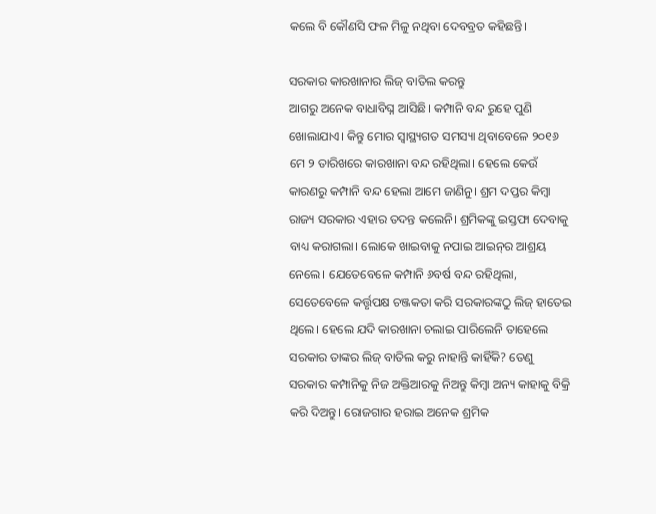କଲେ ବି କୌଣସି ଫଳ ମିଳୁ ନଥିବା ଦେବବ୍ରତ କହିଛନ୍ତି।

ସରକାର କାରଖାନାର ଲିଜ୍‌ ବାତିଲ କରନ୍ତୁ
ଆଗରୁ ଅନେକ ବାଧାବିଘ୍ନ ଆସିଛି। କମ୍ପାନି ବନ୍ଦ ରୁହେ ପୁଣି ଖୋଲାଯାଏ। କିନ୍ତୁ ମୋର ସ୍ବାସ୍ଥ୍ୟଗତ ସମସ୍ୟା ଥିବାବେଳେ ୨୦୧୬ ମେ ୨ ତାରିଖରେ କାରଖାନା ବନ୍ଦ ରହିଥିଲା। ହେଲେ କେଉଁ କାରଣରୁ କମ୍ପାନି ବନ୍ଦ ହେଲା ଆମେ ଜାଣିନୁ। ଶ୍ରମ ଦପ୍ତର କିମ୍ବା ରାଜ୍ୟ ସରକାର ଏହାର ତଦନ୍ତ କଲେନି। ଶ୍ରମିକଙ୍କୁ ଇସ୍ତଫା ଦେବାକୁ ବାଧ୍ୟ କରାଗଲା। ଲୋକେ ଖାଇବାକୁ ନପାଇ ଆଇନ୍‌ର ଆଶ୍ରୟ ନେଲେ। ଯେତେବେଳେ କମ୍ପାନି ୬ବର୍ଷ ବନ୍ଦ ରହିଥିଲା, ସେତେବେଳେ କର୍ତ୍ତୃପକ୍ଷ ଚଞ୍ଜକତା କରି ସରକାରଙ୍କଠୁ ଲିଜ୍‌ ହାତେଇ ଥିଲେ। ହେଲେ ଯଦି କାରଖାନା ଚଲାଇ ପାରିଲେନି ତାହେଲେ ସରକାର ତାଙ୍କର ଲିଜ୍‌ ବାତିଲ କରୁ ନାହାନ୍ତି କାହିଁକି? ତେଣୁ ସରକାର କମ୍ପାନିକୁ ନିଜ ଅକ୍ତିଆରକୁ ନିଅନ୍ତୁ କିମ୍ବା ଅନ୍ୟ କାହାକୁ ବିକ୍ରି କରି ଦିଅନ୍ତୁ। ରୋଜଗାର ହରାଇ ଅନେକ ଶ୍ରମିକ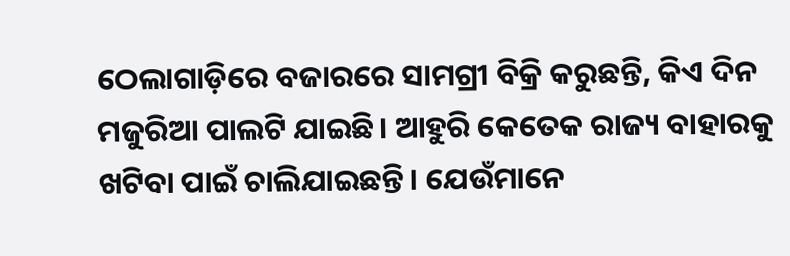ଠେ‌ଲାଗାଡ଼ିରେ ବଜାରରେ ସାମଗ୍ରୀ ବିକ୍ରି କରୁଛନ୍ତି, କିଏ ଦିନ ମଜୁରିଆ ପାଲଟି ଯାଇଛି। ଆହୁରି କେତେକ ରାଜ୍ୟ ବାହାରକୁ ଖଟିବା ପାଇଁ ଚାଲିଯାଇଛନ୍ତି। ଯେଉଁମାନେ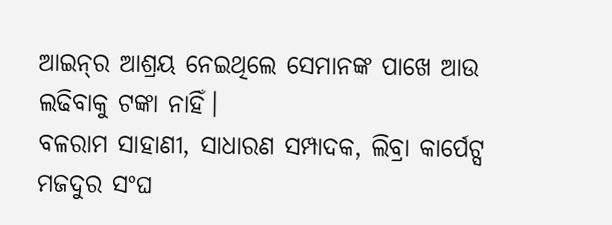ଆଇନ୍‌ର ଆଶ୍ରୟ ନେଇଥିଲେ ସେମାନଙ୍କ ପାଖେ ଆଉ ଲଢିବାକୁ ଟଙ୍କା ନାହିଁ।
ବଳରାମ ସାହାଣୀ, ସାଧାରଣ ସମ୍ପାଦକ, ଲିବ୍ରା କାର୍ପେଟ୍ସ ମଜଦୁର ସଂଘ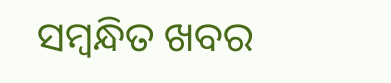ସମ୍ବନ୍ଧିତ ଖବର